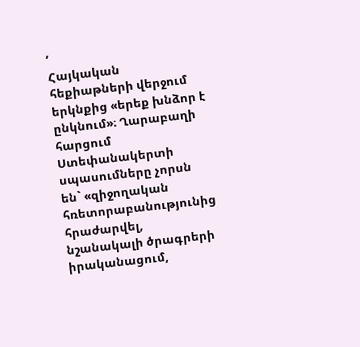‘
Հայկական հեքիաթների վերջում երկնքից «երեք խնձոր է ընկնում»։ Ղարաբաղի հարցում Ստեփանակերտի սպասումները չորսն են` «զիջողական հռետորաբանությունից հրաժարվել, նշանակալի ծրագրերի իրականացում,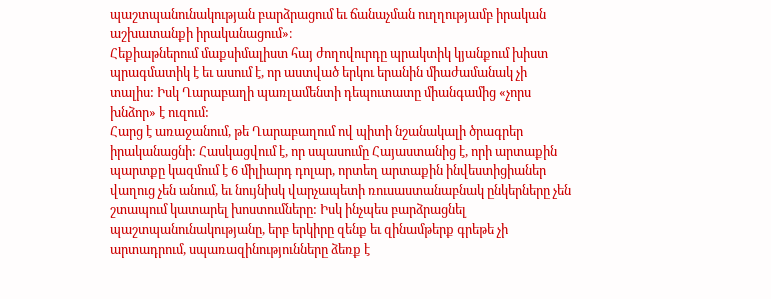պաշտպանունակության բարձրացում եւ ճանաչման ուղղությամբ իրական աշխատանքի իրականացում»։
Հեքիաթներում մաքսիմալիստ հայ ժողովուրդը պրակտիկ կյանքում խիստ պրագմատիկ է եւ ասում է, որ աստված երկու երանին միաժամանակ չի տալիս: Իսկ Ղարաբաղի պառլամենտի դեպուտատը միանգամից «չորս խնձոր» է ուզում:
Հարց է առաջանում, թե Ղարաբաղում ով պիտի նշանակալի ծրագրեր իրականացնի: Հասկացվում է, որ սպասումը Հայաստանից է, որի արտաքին պարտքը կազմում է 6 միլիարդ դոլար, որտեղ արտաքին ինվեստիցիաներ վաղուց չեն անում, եւ նույնիսկ վարչապետի ռուսաստանաբնակ ընկերները չեն շտապում կատարել խոստումները: Իսկ ինչպես բարձրացնել պաշտպանունակությանը, երբ երկիրը զենք եւ զինամթերք գրեթե չի արտադրում, սպառազինությունները ձեռք է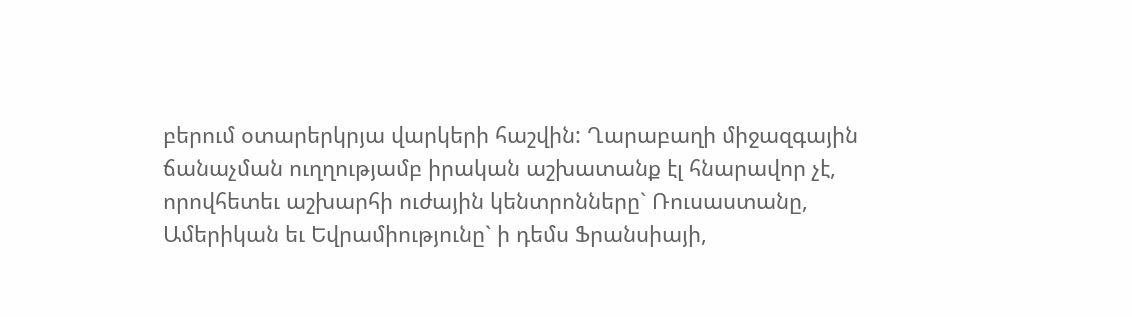բերում օտարերկրյա վարկերի հաշվին: Ղարաբաղի միջազգային ճանաչման ուղղությամբ իրական աշխատանք էլ հնարավոր չէ, որովհետեւ աշխարհի ուժային կենտրոնները` Ռուսաստանը, Ամերիկան եւ Եվրամիությունը` ի դեմս Ֆրանսիայի,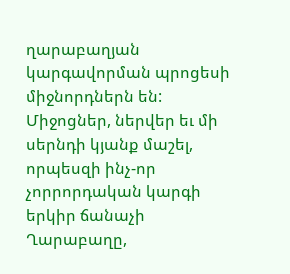ղարաբաղյան կարգավորման պրոցեսի միջնորդներն են:
Միջոցներ, ներվեր եւ մի սերնդի կյանք մաշել, որպեսզի ինչ-որ չորրորդական կարգի երկիր ճանաչի Ղարաբաղը,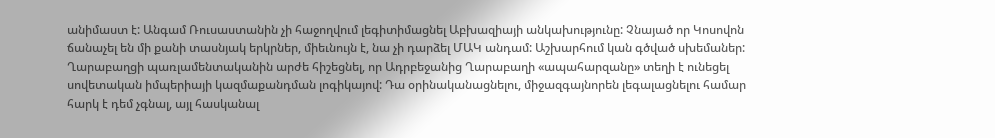անիմաստ է: Անգամ Ռուսաստանին չի հաջողվում լեգիտիմացնել Աբխազիայի անկախությունը: Չնայած որ Կոսովոն ճանաչել են մի քանի տասնյակ երկրներ, միեւնույն է, նա չի դարձել ՄԱԿ անդամ: Աշխարհում կան գծված սխեմաներ: Ղարաբաղցի պառլամենտականին արժե հիշեցնել, որ Ադրբեջանից Ղարաբաղի «ապահարզանը» տեղի է ունեցել սովետական իմպերիայի կազմաքանդման լոգիկայով: Դա օրինականացնելու, միջազգայնորեն լեգալացնելու համար հարկ է դեմ չգնալ, այլ հասկանալ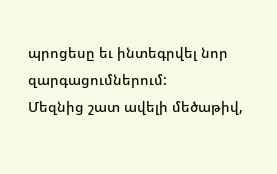պրոցեսը եւ ինտեգրվել նոր զարգացումներում:
Մեզնից շատ ավելի մեծաթիվ,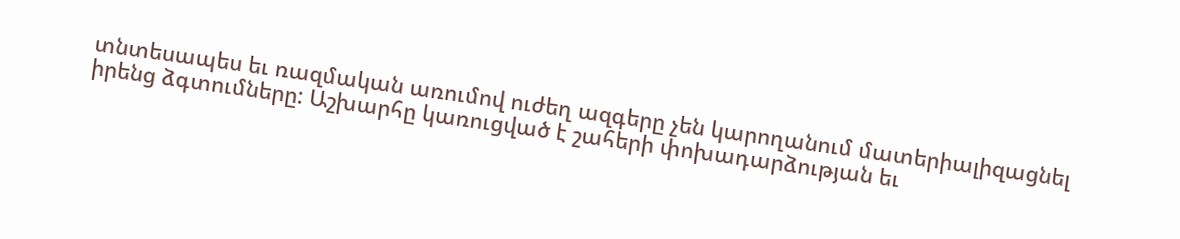տնտեսապես եւ ռազմական առումով ուժեղ ազգերը չեն կարողանում մատերիալիզացնել իրենց ձգտումները: Աշխարհը կառուցված է շահերի փոխադարձության եւ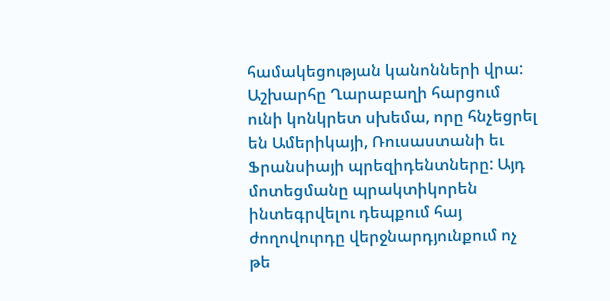համակեցության կանոնների վրա: Աշխարհը Ղարաբաղի հարցում ունի կոնկրետ սխեմա, որը հնչեցրել են Ամերիկայի, Ռուսաստանի եւ Ֆրանսիայի պրեզիդենտները: Այդ մոտեցմանը պրակտիկորեն ինտեգրվելու դեպքում հայ ժողովուրդը վերջնարդյունքում ոչ թե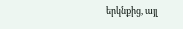երկնքից, այլ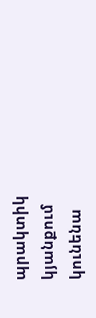պրակտիկ կյանքում կունենա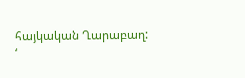հայկական Ղարաբաղ:
‘